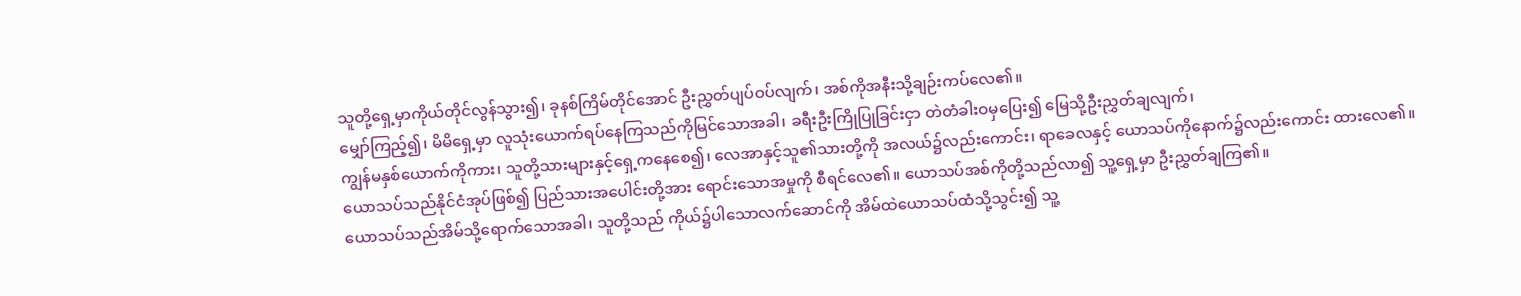သူတို့ရှေ့မှာကိုယ်တိုင်လွန်သွား၍၊ ခုနစ်ကြိမ်တိုင်အောင် ဦးညွှတ်ပျပ်ဝပ်လျက်၊ အစ်ကိုအနီးသို့ချဉ်းကပ်လေ၏။
မျှော်ကြည့်၍၊ မိမိရှေ့မှာ လူသုံးယောက်ရပ်နေကြသည်ကိုမြင်သောအခါ၊ ခရီးဦးကြိုပြုခြင်းငှာ တဲတံခါးဝမှပြေး၍ မြေသို့ဦးညွှတ်ချလျက်၊
ကျွန်မနှစ်ယောက်ကိုကား၊ သူတို့သားများနှင့်ရှေ့ကနေစေ၍၊ လေအာနှင့်သူ၏သားတို့ကို အလယ်၌လည်းကောင်း၊ ရာခေလနှင့် ယောသပ်ကိုနောက်၌လည်းကောင်း ထားလေ၏။
ယောသပ်သည်နိုင်ငံအုပ်ဖြစ်၍ ပြည်သားအပေါင်းတို့အား ရောင်းသောအမှုကို စီရင်လေ၏။ ယောသပ်အစ်ကိုတို့သည်လာ၍ သူ့ရှေ့မှာ ဦးညွှတ်ချကြ၏။
ယောသပ်သည်အိမ်သို့ရောက်သောအခါ၊ သူတို့သည် ကိုယ်၌ပါသောလက်ဆောင်ကို အိမ်ထဲယောသပ်ထံသို့သွင်း၍ သူ့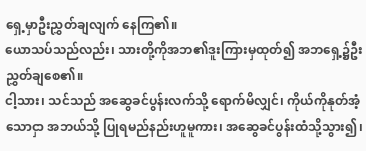ရှေ့မှာဦးညွှတ်ချလျက် နေကြ၏။
ယောသပ်သည်လည်း၊ သားတို့ကိုအဘ၏ဒူးကြားမှထုတ်၍ အဘရှေ့၌ဦးညွှတ်ချစေ၏။
ငါ့သား၊ သင်သည် အဆွေခင်ပွန်းလက်သို့ ရောက်မိလျှင်၊ ကိုယ်ကိုနုတ်အံ့သောငှာ အဘယ်သို့ ပြုရမည်နည်းဟူမူကား၊ အဆွေခင်ပွန်းထံသို့သွား၍၊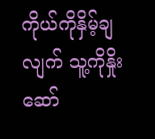ကိုယ်ကိုနှိမ့်ချလျက် သူ့ကိုနှိုးဆော်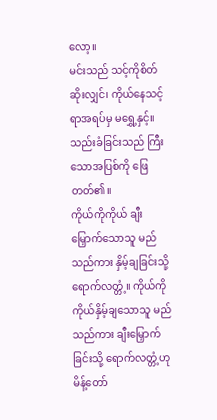လော့။
မင်းသည် သင့်ကိုစိတ်ဆိုးလျှင်၊ ကိုယ်နေသင့်ရာအရပ်မှ မရွှေ့နှင့်။ သည်းခံခြင်းသည် ကြီးသောအပြစ်ကို ဖြေတတ်၏။
ကိုယ်ကိုကိုယ် ချီးမြှောက်သောသူ မည်သည်ကား နှိမ့်ချခြင်းသို့ ရောက်လတ္တံ့။ ကိုယ်ကိုကိုယ်နှိမ့်ချသောသူ မည်သည်ကား ချီးမြှောက်ခြင်းသို့ ရောက်လတ္တံ့ဟု မိန့်တော်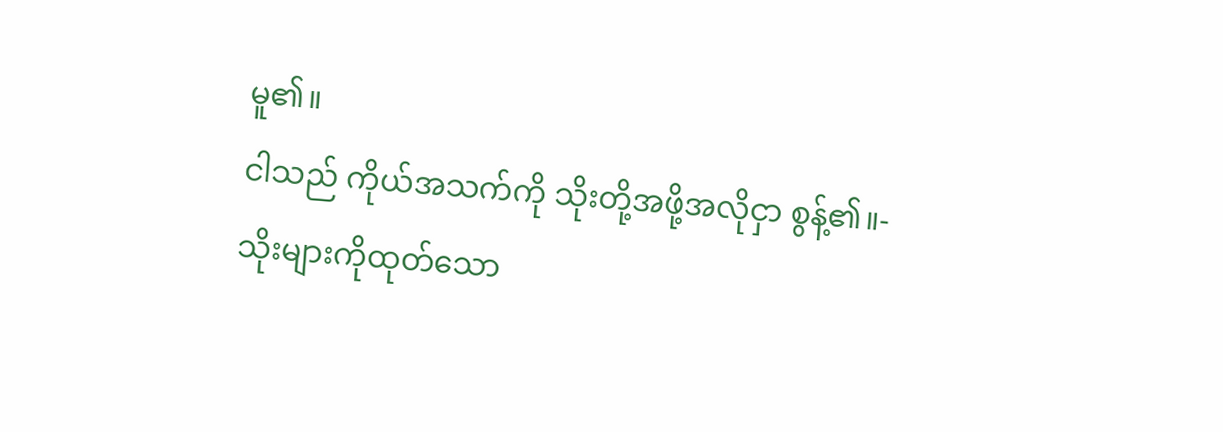မူ၏။
ငါသည် ကိုယ်အသက်ကို သိုးတို့အဖို့အလိုငှာ စွန့်၏။-
သိုးများကိုထုတ်သော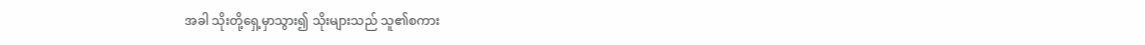အခါ သိုးတို့ရှေ့မှာသွား၍ သိုးများသည် သူ၏စကား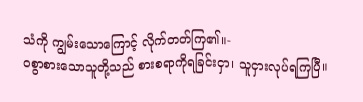သံကို ကျွမ်းသောကြောင့် လိုက်တတ်ကြ၏။-
ဝစွာစားသောသူတို့သည် စားစရာကိုရခြင်းငှာ၊ သူငှားလုပ်ရကြပြီ။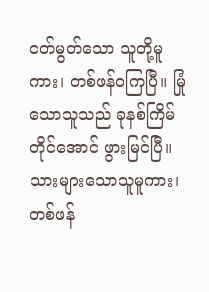ငတ်မွတ်သော သူတို့မူကား၊ တစ်ဖန်ဝကြပြီ။ မြုံသောသူသည် ခုနစ်ကြိမ်တိုင်အောင် ဖွားမြင်ပြီ။ သားများသောသူမူကား၊ တစ်ဖန်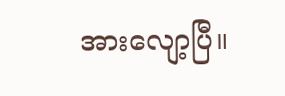အားလျော့ပြီ။